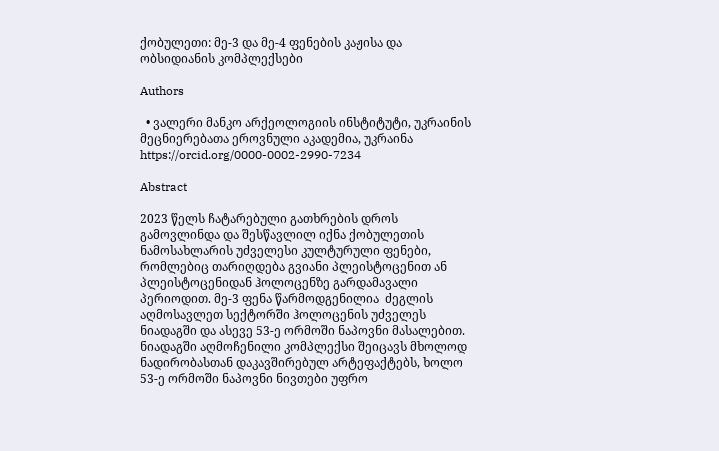ქობულეთი: მე-3 და მე-4 ფენების კაჟისა და ობსიდიანის კომპლექსები

Authors

  • ვალერი მანკო არქეოლოგიის ინსტიტუტი, უკრაინის მეცნიერებათა ეროვნული აკადემია, უკრაინა https://orcid.org/0000-0002-2990-7234

Abstract

2023 წელს ჩატარებული გათხრების დროს გამოვლინდა და შესწავლილ იქნა ქობულეთის ნამოსახლარის უძველესი კულტურული ფენები, რომლებიც თარიღდება გვიანი პლეისტოცენით ან პლეისტოცენიდან ჰოლოცენზე გარდამავალი პერიოდით. მე-3 ფენა წარმოდგენილია  ძეგლის აღმოსავლეთ სექტორში ჰოლოცენის უძველეს  ნიადაგში და ასევე 53-ე ორმოში ნაპოვნი მასალებით. ნიადაგში აღმოჩენილი კომპლექსი შეიცავს მხოლოდ ნადირობასთან დაკავშირებულ არტეფაქტებს, ხოლო  53-ე ორმოში ნაპოვნი ნივთები უფრო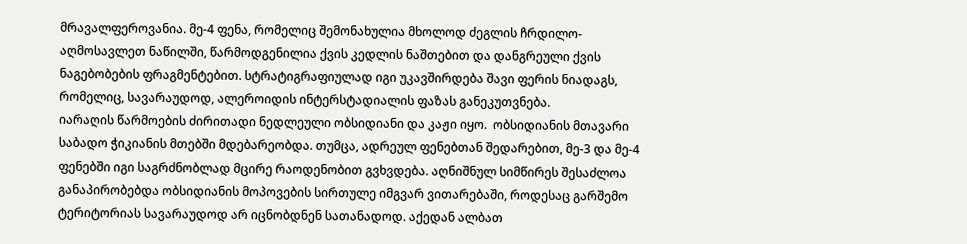მრავალფეროვანია. მე-4 ფენა, რომელიც შემონახულია მხოლოდ ძეგლის ჩრდილო-აღმოსავლეთ ნაწილში, წარმოდგენილია ქვის კედლის ნაშთებით და დანგრეული ქვის ნაგებობების ფრაგმენტებით. სტრატიგრაფიულად იგი უკავშირდება შავი ფერის ნიადაგს, რომელიც, სავარაუდოდ, ალეროიდის ინტერსტადიალის ფაზას განეკუთვნება.
იარაღის წარმოების ძირითადი ნედლეული ობსიდიანი და კაჟი იყო.  ობსიდიანის მთავარი საბადო ჭიკიანის მთებში მდებარეობდა. თუმცა, ადრეულ ფენებთან შედარებით, მე-3 და მე-4 ფენებში იგი საგრძნობლად მცირე რაოდენობით გვხვდება. აღნიშნულ სიმწირეს შესაძლოა განაპირობებდა ობსიდიანის მოპოვების სირთულე იმგვარ ვითარებაში, როდესაც გარშემო ტერიტორიას სავარაუდოდ არ იცნობდნენ სათანადოდ. აქედან ალბათ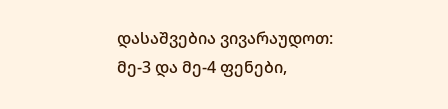დასაშვებია ვივარაუდოთ: მე-3 და მე-4 ფენები,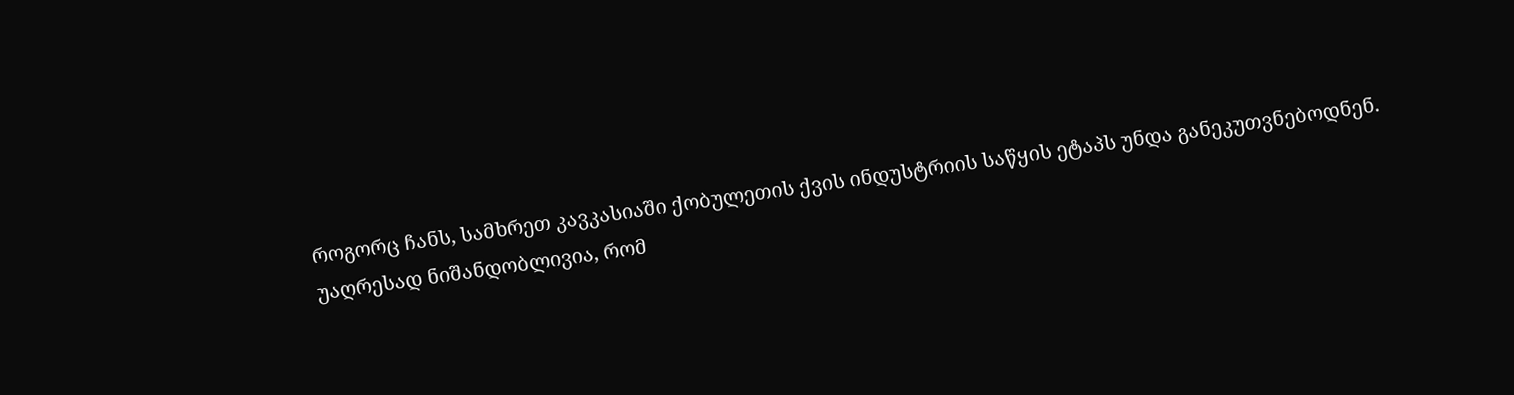როგორც ჩანს, სამხრეთ კავკასიაში ქობულეთის ქვის ინდუსტრიის საწყის ეტაპს უნდა განეკუთვნებოდნენ.
უაღრესად ნიშანდობლივია, რომ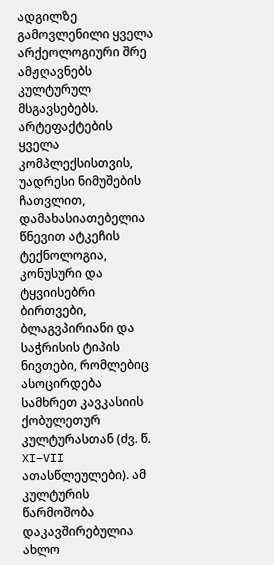ადგილზე გამოვლენილი ყველა არქეოლოგიური შრე ამჟღავნებს კულტურულ მსგავსებებს. არტეფაქტების ყველა კომპლექსისთვის, უადრესი ნიმუშების ჩათვლით, დამახასიათებელია წნევით ატკეჩის ტექნოლოგია, კონუსური და ტყვიისებრი ბირთვები, ბლაგვპირიანი და საჭრისის ტიპის ნივთები, რომლებიც ასოცირდება სამხრეთ კავკასიის ქობულეთურ კულტურასთან (ძვ. წ. XI–VII ათასწლეულები). ამ კულტურის წარმოშობა დაკავშირებულია ახლო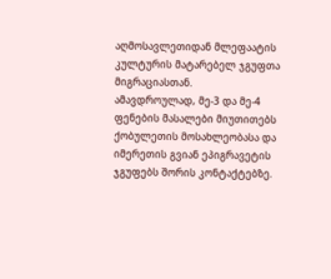აღმოსავლეთიდან მლეფაატის კულტურის მატარებელ ჯგუფთა მიგრაციასთან.
ამავდროულად, მე-3 და მე-4 ფენების მასალები მიუთითებს ქობულეთის მოსახლეობასა და იმერეთის გვიან ეპიგრავეტის ჯგუფებს შორის კონტაქტებზე.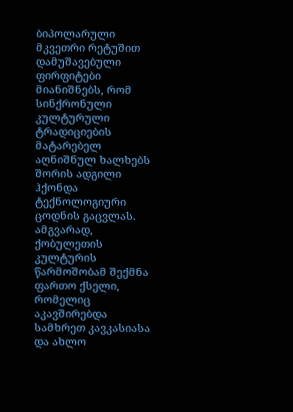ბიპოლარული მკვეთრი რეტუშით დამუშავებული ფირფიტები მიანიშნებს, რომ სინქრონული კულტურული ტრადიციების მატარებელ აღნიშნულ ხალხებს შორის ადგილი ჰქონდა ტექნოლოგიური ცოდნის გაცვლას. ამგვარად, ქობულეთის კულტურის წარმოშობამ შექმნა ფართო ქსელი, რომელიც აკავშირებდა სამხრეთ კავკასიასა და ახლო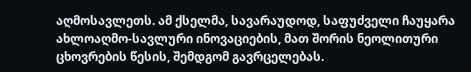აღმოსავლეთს. ამ ქსელმა, სავარაუდოდ, საფუძველი ჩაუყარა ახლოაღმო-სავლური ინოვაციების, მათ შორის ნეოლითური ცხოვრების წესის, შემდგომ გავრცელებას.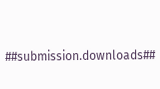##submission.downloads##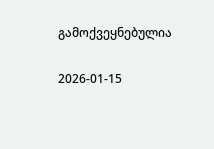გამოქვეყნებულია

2026-01-15